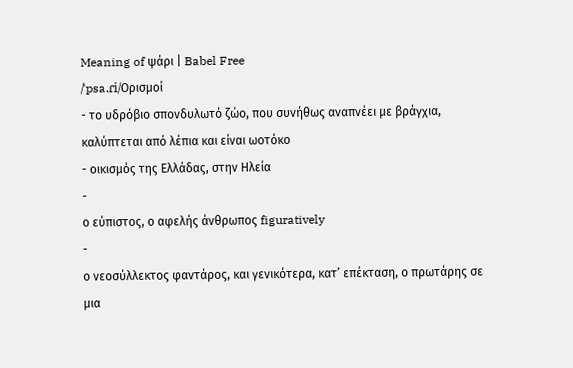Meaning of ψάρι | Babel Free
/ˈpsa.ɾi/Ορισμοί
- το υδρόβιο σπονδυλωτό ζώο, που συνήθως αναπνέει με βράγχια, καλύπτεται από λέπια και είναι ωοτόκο
- οικισμός της Ελλάδας, στην Ηλεία
-
ο εύπιστος, ο αφελής άνθρωπος figuratively
-
ο νεοσύλλεκτος φαντάρος, και γενικότερα, κατ’ επέκταση, ο πρωτάρης σε μια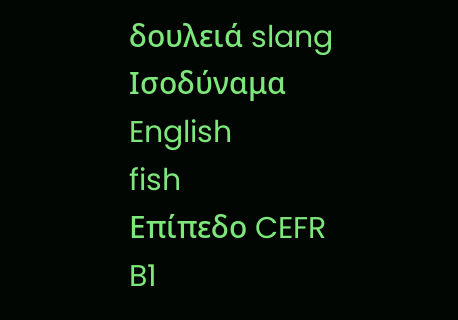δουλειά slang
Ισοδύναμα
English
fish
Επίπεδο CEFR
B1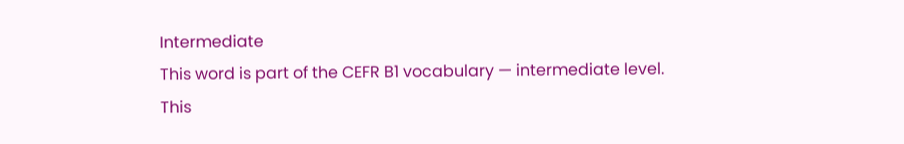Intermediate
This word is part of the CEFR B1 vocabulary — intermediate level.
This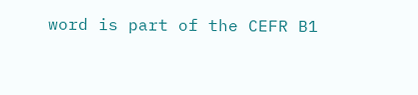word is part of the CEFR B1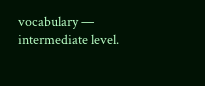vocabulary — intermediate level.